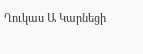Ղուկաս Ա Կարնեցի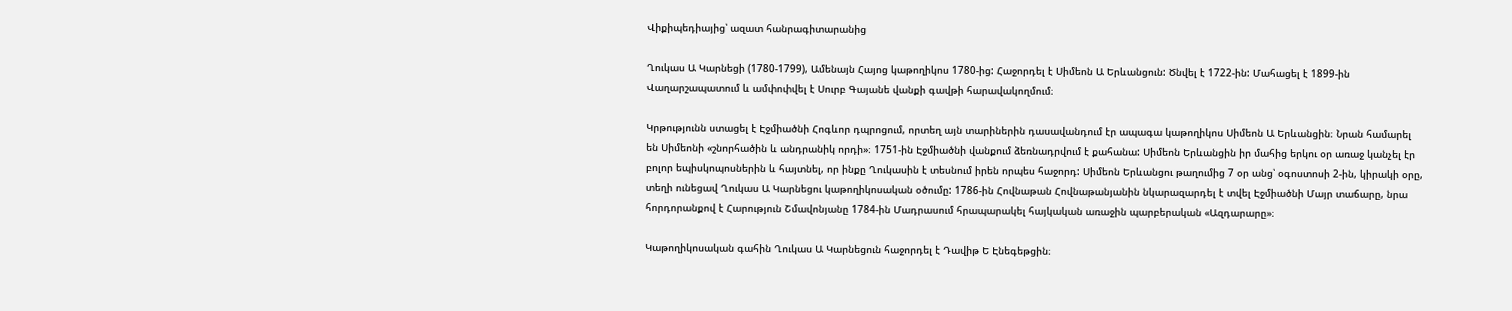Վիքիպեդիայից՝ ազատ հանրագիտարանից

Ղուկաս Ա Կարնեցի (1780-1799), Ամենայն Հայոց կաթողիկոս 1780-ից: Հաջորդել է Սիմեոն Ա Երևանցուն: Ծնվել է 1722-ին: Մահացել է 1899-ին Վաղարշապատում և ամփոփվել է Սուրբ Գայանե վանքի գավթի հարավակողմում։

Կրթությունն ստացել է Էջմիածնի Հոգևոր դպրոցում, որտեղ այն տարիներին դասավանդում էր ապագա կաթողիկոս Սիմեոն Ա Երևանցին։ Նրան համարել են Սիմեոնի «շնորհածին և անդրանիկ որդի»։ 1751-ին Էջմիածնի վանքում ձեռնադրվում է քահանա: Սիմեոն Երևանցին իր մահից երկու օր առաջ կանչել էր բոլոր եպիսկոպոսներին և հայտնել, որ ինքը Ղուկասին է տեսնում իրեն որպես հաջորդ: Սիմեոն Երևանցու թաղումից 7 օր անց՝ օգոստոսի 2-ին, կիրակի օրը, տեղի ունեցավ Ղուկաս Ա Կարնեցու կաթողիկոսական օծումը: 1786-ին Հովնաթան Հովնաթանյանին նկարազարդել է տվել Էջմիածնի Մայր տաճարը, նրա հորդորանքով է Հարություն Շմավոնյանը 1784-ին Մադրասում հրապարակել հայկական առաջին պարբերական «Ազդարարը»։

Կաթողիկոսական գահին Ղուկաս Ա Կարնեցուն հաջորդել է Դավիթ Ե Էնեգեթցին։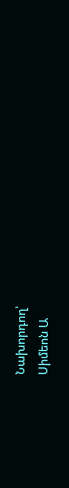Նախորդող՝
Սիմեոն Ա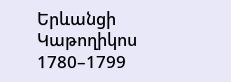Երևանցի
Կաթողիկոս
1780–1799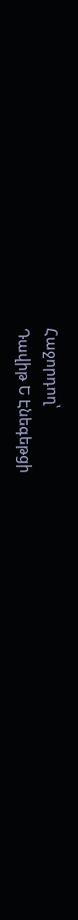Հաջորդող՝
Դավիթ Ե Էնեգեթցի